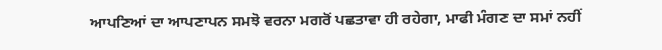ਆਪਣਿਆਂ ਦਾ ਆਪਣਾਪਨ ਸਮਝੋ ਵਰਨਾ ਮਗਰੋਂ ਪਛਤਾਵਾ ਹੀ ਰਹੇਗਾ, ਮਾਫੀ ਮੰਗਣ ਦਾ ਸਮਾਂ ਨਹੀਂ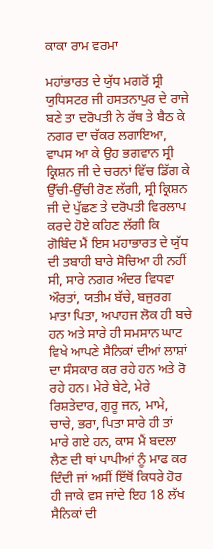ਕਾਕਾ ਰਾਮ ਵਰਮਾ

ਮਹਾਂਭਾਰਤ ਦੇ ਯੁੱਧ ਮਗਰੋਂ ਸ੍ਰੀ ਯੁਧਿਸਟਰ ਜੀ ਹਸਤਨਾਪੁਰ ਦੇ ਰਾਜੇ ਬਣੇ ਤਾ ਦਰੋਪਤੀ ਨੇ ਰੱਥ ਤੇ ਬੈਠ ਕੇ ਨਗਰ ਦਾ ਚੱਕਰ ਲਗਾਇਆ, ਵਾਪਸ ਆ ਕੇ ਉਹ ਭਗਵਾਨ ਸ੍ਰੀ ਕ੍ਰਿਸ਼ਨ ਜੀ ਦੇ ਚਰਨਾਂ ਵਿੱਚ ਡਿੱਗ ਕੇ ਉੱਚੀ-ਉੱਚੀ ਰੋਣ ਲੱਗੀ, ਸ੍ਰੀ ਕ੍ਰਿਸ਼ਨ ਜੀ ਦੇ ਪੁੱਛਣ ਤੇ ਦਰੋਪਤੀ ਵਿਰਲਾਪ ਕਰਦੇ ਹੋਏ ਕਹਿਣ ਲੱਗੀ ਕਿ ਗੋਬਿੰਦ ਮੈਂ ਇਸ ਮਹਾਭਾਰਤ ਦੇ ਯੁੱਧ ਦੀ ਤਬਾਹੀ ਬਾਰੇ ਸੋਚਿਆ ਹੀ ਨਹੀਂ ਸੀ, ਸਾਰੇ ਨਗਰ ਅੰਦਰ ਵਿਧਵਾ ਔਰਤਾਂ, ਯਤੀਮ ਬੱਚੇ, ਬਜੁਰਗ ਮਾਤਾ ਪਿਤਾ, ਅਪਾਹਜ ਲੋਕ ਹੀ ਬਚੇ ਹਨ ਅਤੇ ਸਾਰੇ ਹੀ ਸਮਸਾਨ ਘਾਟ ਵਿਖੇ ਆਪਣੇ ਸੈਨਿਕਾਂ ਦੀਆਂ ਲਾਸ਼ਾਂ ਦਾ ਸੰਸਕਾਰ ਕਰ ਰਹੇ ਹਨ ਅਤੇ ਰੋ ਰਹੇ ਹਨ। ਮੇਰੇ ਬੇਟੇ, ਮੇਰੇ ਰਿਸ਼ਤੇਦਾਰ, ਗੁਰੂ ਜਨ, ਮਾਮੇ, ਚਾਚੇ, ਭਰਾ, ਪਿਤਾ ਸਾਰੇ ਹੀ ਤਾਂ ਮਾਰੇ ਗਏ ਹਨ, ਕਾਸ ਮੈਂ ਬਦਲਾ ਲੈਣ ਦੀ ਥਾਂ ਪਾਪੀਆਂ ਨੂੰ ਮਾਫ ਕਰ ਦਿੰਦੀ ਜਾਂ ਅਸੀਂ ਇੱਥੋਂ ਕਿਧਰੇ ਹੋਰ ਹੀ ਜਾਕੇ ਵਸ ਜਾਂਦੇ ਇਹ 18 ਲੱਖ ਸੈਨਿਕਾਂ ਦੀ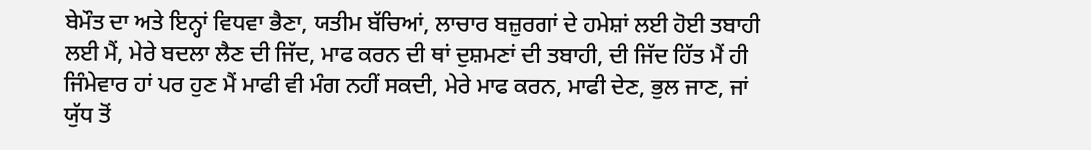ਬੇਮੌਤ ਦਾ ਅਤੇ ਇਨ੍ਹਾਂ ਵਿਧਵਾ ਭੈਣਾ, ਯਤੀਮ ਬੱਚਿਆਂ, ਲਾਚਾਰ ਬਜ਼ੁਰਗਾਂ ਦੇ ਹਮੇਸ਼ਾਂ ਲਈ ਹੋਈ ਤਬਾਹੀ ਲਈ ਮੈਂ, ਮੇਰੇ ਬਦਲਾ ਲੈਣ ਦੀ ਜਿੱਦ, ਮਾਫ ਕਰਨ ਦੀ ਥਾਂ ਦੁਸ਼ਮਣਾਂ ਦੀ ਤਬਾਹੀ, ਦੀ ਜਿੱਦ ਹਿੱਤ ਮੈਂ ਹੀ ਜਿੰਮੇਵਾਰ ਹਾਂ ਪਰ ਹੁਣ ਮੈਂ ਮਾਫੀ ਵੀ ਮੰਗ ਨਹੀਂ ਸਕਦੀ, ਮੇਰੇ ਮਾਫ ਕਰਨ, ਮਾਫੀ ਦੇਣ, ਭੁਲ ਜਾਣ, ਜਾਂ ਯੁੱਧ ਤੋਂ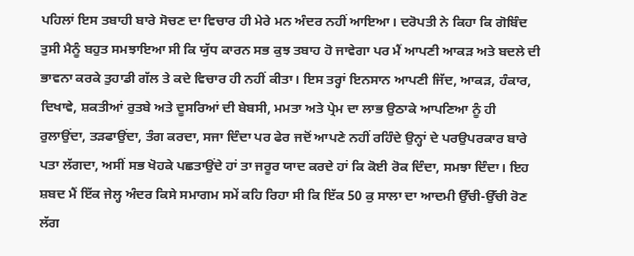ਪਹਿਲਾਂ ਇਸ ਤਬਾਹੀ ਬਾਰੇ ਸੋਚਣ ਦਾ ਵਿਚਾਰ ਹੀ ਮੇਰੇ ਮਨ ਅੰਦਰ ਨਹੀਂ ਆਇਆ। ਦਰੋਪਤੀ ਨੇ ਕਿਹਾ ਕਿ ਗੋਬਿੰਦ ਤੁਸੀ ਮੈਨੂੰ ਬਹੁਤ ਸਮਝਾਇਆ ਸੀ ਕਿ ਯੁੱਧ ਕਾਰਨ ਸਭ ਕੁਝ ਤਬਾਹ ਹੋ ਜਾਵੇਗਾ ਪਰ ਮੈਂ ਆਪਣੀ ਆਕੜ ਅਤੇ ਬਦਲੇ ਦੀ ਭਾਵਨਾ ਕਰਕੇ ਤੁਹਾਡੀ ਗੱਲ ਤੇ ਕਦੇ ਵਿਚਾਰ ਹੀ ਨਹੀਂ ਕੀਤਾ। ਇਸ ਤਰ੍ਹਾਂ ਇਨਸਾਨ ਆਪਣੀ ਜਿੱਦ, ਆਕੜ, ਹੰਕਾਰ, ਦਿਖਾਵੇ, ਸ਼ਕਤੀਆਂ ਰੁਤਬੇ ਅਤੇ ਦੂਸਰਿਆਂ ਦੀ ਬੇਬਸੀ, ਮਮਤਾ ਅਤੇ ਪ੍ਰੇਮ ਦਾ ਲਾਭ ਉਠਾਕੇ ਆਪਣਿਆ ਨੂੰ ਹੀ ਰੁਲਾਉਂਦਾ, ਤੜਫਾਉਂਦਾ, ਤੰਗ ਕਰਦਾ, ਸਜਾ ਦਿੰਦਾ ਪਰ ਫੇਰ ਜਦੋਂ ਆਪਣੇ ਨਹੀਂ ਰਹਿੰਦੇ ਉਨ੍ਹਾਂ ਦੇ ਪਰਉਪਰਕਾਰ ਬਾਰੇ ਪਤਾ ਲੱਗਦਾ, ਅਸੀਂ ਸਭ ਖੋਹਕੇ ਪਛਤਾਉਂਦੇ ਹਾਂ ਤਾ ਜਰੂਰ ਯਾਦ ਕਰਦੇ ਹਾਂ ਕਿ ਕੋਈ ਰੋਕ ਦਿੰਦਾ, ਸਮਝਾ ਦਿੰਦਾ। ਇਹ ਸ਼ਬਦ ਮੈਂ ਇੱਕ ਜੇਲ੍ਹ ਅੰਦਰ ਕਿਸੇ ਸਮਾਗਮ ਸਮੇਂ ਕਹਿ ਰਿਹਾ ਸੀ ਕਿ ਇੱਕ 50 ਕੁ ਸਾਲਾ ਦਾ ਆਦਮੀ ਉੱਚੀ-ਉੱਚੀ ਰੋਣ ਲੱਗ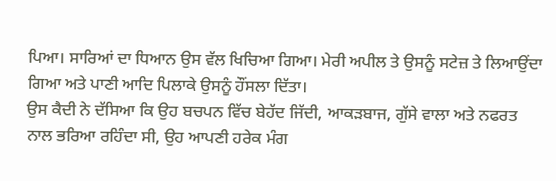ਪਿਆ। ਸਾਰਿਆਂ ਦਾ ਧਿਆਨ ਉਸ ਵੱਲ ਖਿਚਿਆ ਗਿਆ। ਮੇਰੀ ਅਪੀਲ ਤੇ ਉਸਨੂੰ ਸਟੇਜ਼ ਤੇ ਲਿਆਉਂਦਾ ਗਿਆ ਅਤੇ ਪਾਣੀ ਆਦਿ ਪਿਲਾਕੇ ਉਸਨੂੰ ਹੌਂਸਲਾ ਦਿੱਤਾ।
ਉਸ ਕੈਦੀ ਨੇ ਦੱਸਿਆ ਕਿ ਉਹ ਬਚਪਨ ਵਿੱਚ ਬੇਹੱਦ ਜਿੱਦੀ, ਆਕੜਬਾਜ, ਗੁੱਸੇ ਵਾਲਾ ਅਤੇ ਨਫਰਤ ਨਾਲ ਭਰਿਆ ਰਹਿੰਦਾ ਸੀ, ਉਹ ਆਪਣੀ ਹਰੇਕ ਮੰਗ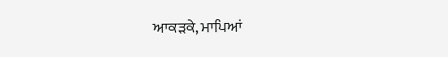ਆਕੜਕੇ, ਮਾਪਿਆਂ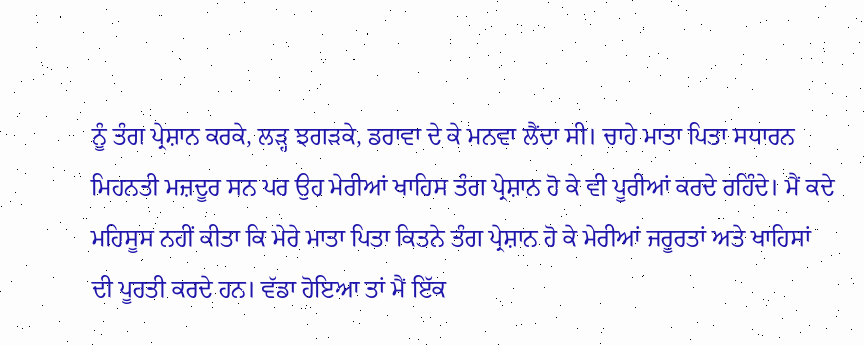ਨੂੰ ਤੰਗ ਪ੍ਰੇਸ਼ਾਨ ਕਰਕੇ, ਲੜ੍ਹ ਝਗੜਕੇ, ਡਰਾਵਾ ਦੇ ਕੇ ਮਨਵਾ ਲੈਂਦਾ ਸੀ। ਚਾਹੇ ਮਾਤਾ ਪਿਤਾ ਸਧਾਰਨ ਮਿਹਨਤੀ ਮਜ਼ਦੂਰ ਸਨ ਪਰ ਉਹ ਮੇਰੀਆਂ ਖਾਹਿਸ ਤੰਗ ਪ੍ਰੇਸ਼ਾਨ ਹੋ ਕੇ ਵੀ ਪੂਰੀਆਂ ਕਰਦੇ ਰਹਿੰਦੇ। ਮੈਂ ਕਦੇ ਮਹਿਸੂਸ ਨਹੀਂ ਕੀਤਾ ਕਿ ਮੇਰੇ ਮਾਤਾ ਪਿਤਾ ਕਿਤਨੇ ਤੰਗ ਪ੍ਰੇਸ਼ਾਨ ਹੋ ਕੇ ਮੇਰੀਆਂ ਜਰੂਰਤਾਂ ਅਤੇ ਖਾਹਿਸਾਂ ਦੀ ਪੂਰਤੀ ਕਰਦੇ ਹਨ। ਵੱਡਾ ਹੋਇਆ ਤਾਂ ਮੈਂ ਇੱਕ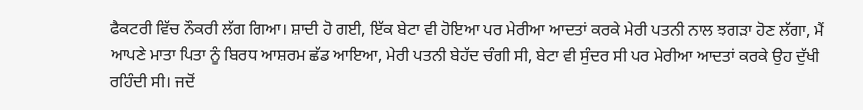ਫੈਕਟਰੀ ਵਿੱਚ ਨੌਕਰੀ ਲੱਗ ਗਿਆ। ਸ਼ਾਦੀ ਹੋ ਗਈ, ਇੱਕ ਬੇਟਾ ਵੀ ਹੋਇਆ ਪਰ ਮੇਰੀਆ ਆਦਤਾਂ ਕਰਕੇ ਮੇਰੀ ਪਤਨੀ ਨਾਲ ਝਗੜਾ ਹੋਣ ਲੱਗਾ, ਮੈਂ ਆਪਣੇ ਮਾਤਾ ਪਿਤਾ ਨੂੰ ਬਿਰਧ ਆਸ਼ਰਮ ਛੱਡ ਆਇਆ, ਮੇਰੀ ਪਤਨੀ ਬੇਹੱਦ ਚੰਗੀ ਸੀ, ਬੇਟਾ ਵੀ ਸੁੰਦਰ ਸੀ ਪਰ ਮੇਰੀਆ ਆਦਤਾਂ ਕਰਕੇ ਉਹ ਦੁੱਖੀ ਰਹਿੰਦੀ ਸੀ। ਜਦੋਂ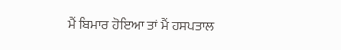ਮੈਂ ਬਿਮਾਰ ਹੋਇਆ ਤਾਂ ਮੈਂ ਹਸਪਤਾਲ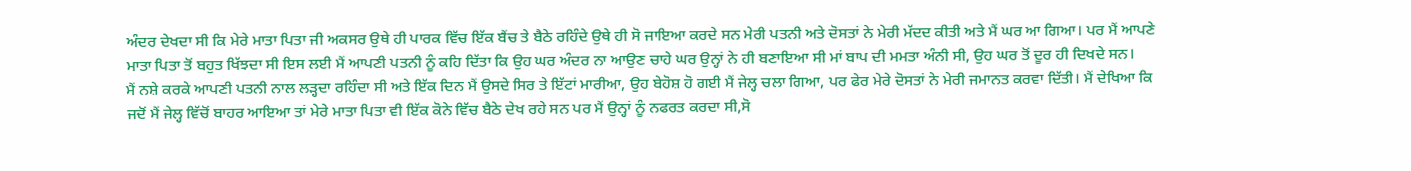ਅੰਦਰ ਦੇਖਦਾ ਸੀ ਕਿ ਮੇਰੇ ਮਾਤਾ ਪਿਤਾ ਜੀ ਅਕਸਰ ਉਥੇ ਹੀ ਪਾਰਕ ਵਿੱਚ ਇੱਕ ਬੈਂਚ ਤੇ ਬੈਠੇ ਰਹਿੰਦੇ ਉਥੇ ਹੀ ਸੋ ਜਾਇਆ ਕਰਦੇ ਸਨ ਮੇਰੀ ਪਤਨੀ ਅਤੇ ਦੋਸਤਾਂ ਨੇ ਮੇਰੀ ਮੱਦਦ ਕੀਤੀ ਅਤੇ ਮੈਂ ਘਰ ਆ ਗਿਆ। ਪਰ ਮੈਂ ਆਪਣੇ ਮਾਤਾ ਪਿਤਾ ਤੋਂ ਬਹੁਤ ਖਿੱਝਦਾ ਸੀ ਇਸ ਲਈ ਮੈਂ ਆਪਣੀ ਪਤਨੀ ਨੂੰ ਕਹਿ ਦਿੱਤਾ ਕਿ ਉਹ ਘਰ ਅੰਦਰ ਨਾ ਆਉਣ ਚਾਹੇ ਘਰ ਉਨ੍ਹਾਂ ਨੇ ਹੀ ਬਣਾਇਆ ਸੀ ਮਾਂ ਬਾਪ ਦੀ ਮਮਤਾ ਅੰਨੀ ਸੀ, ਉਹ ਘਰ ਤੋਂ ਦੂਰ ਹੀ ਦਿਖਦੇ ਸਨ।
ਮੈਂ ਨਸ਼ੇ ਕਰਕੇ ਆਪਣੀ ਪਤਨੀ ਨਾਲ ਲੜ੍ਹਦਾ ਰਹਿੰਦਾ ਸੀ ਅਤੇ ਇੱਕ ਦਿਨ ਮੈਂ ਉਸਦੇ ਸਿਰ ਤੇ ਇੱਟਾਂ ਮਾਰੀਆ, ਉਹ ਬੇਹੋਸ਼ ਹੋ ਗਈ ਮੈਂ ਜੇਲ੍ਹ ਚਲਾ ਗਿਆ, ਪਰ ਫੇਰ ਮੇਰੇ ਦੋਸਤਾਂ ਨੇ ਮੇਰੀ ਜਮਾਨਤ ਕਰਵਾ ਦਿੱਤੀ। ਮੈਂ ਦੇਖਿਆ ਕਿ ਜਦੋਂ ਮੈਂ ਜੇਲ੍ਹ ਵਿੱਚੋਂ ਬਾਹਰ ਆਇਆ ਤਾਂ ਮੇਰੇ ਮਾਤਾ ਪਿਤਾ ਵੀ ਇੱਕ ਕੋਨੇ ਵਿੱਚ ਬੈਠੇ ਦੇਖ ਰਹੇ ਸਨ ਪਰ ਮੈਂ ਉਨ੍ਹਾਂ ਨੂੰ ਨਫਰਤ ਕਰਦਾ ਸੀ,ਸੋ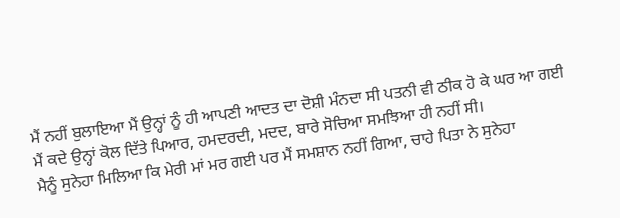ਮੈਂ ਨਹੀਂ ਬੁਲਾਇਆ ਮੈਂ ਉਨ੍ਹਾਂ ਨੂੰ ਹੀ ਆਪਣੀ ਆਦਤ ਦਾ ਦੋਸ਼ੀ ਮੰਨਦਾ ਸੀ ਪਤਨੀ ਵੀ ਠੀਕ ਹੋ ਕੇ ਘਰ ਆ ਗਈ ਮੈਂ ਕਦੇ ਉਨ੍ਹਾਂ ਕੋਲ ਦਿੱਤੇ ਪਿਆਰ, ਹਮਦਰਦੀ, ਮਦਦ, ਬਾਰੇ ਸੋਚਿਆ ਸਮਝਿਆ ਹੀ ਨਹੀਂ ਸੀ।
ਮੈਨੂੰ ਸੁਨੇਹਾ ਮਿਲਿਆ ਕਿ ਮੇਰੀ ਮਾਂ ਮਰ ਗਈ ਪਰ ਮੈਂ ਸਮਸ਼ਾਨ ਨਹੀਂ ਗਿਆ, ਚਾਹੇ ਪਿਤਾ ਨੇ ਸੁਨੇਹਾ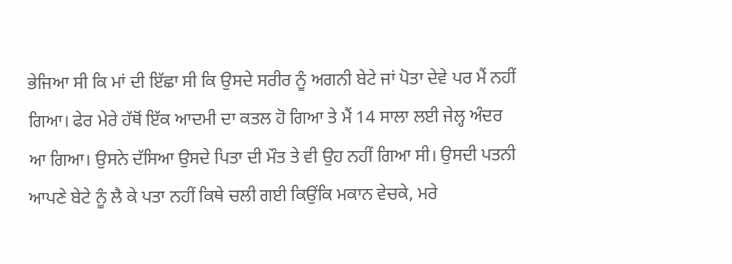ਭੇਜਿਆ ਸੀ ਕਿ ਮਾਂ ਦੀ ਇੱਛਾ ਸੀ ਕਿ ਉਸਦੇ ਸਰੀਰ ਨੂੰ ਅਗਨੀ ਬੇਟੇ ਜਾਂ ਪੋਤਾ ਦੇਵੇ ਪਰ ਮੈਂ ਨਹੀਂ ਗਿਆ। ਫੇਰ ਮੇਰੇ ਹੱਥੋਂ ਇੱਕ ਆਦਮੀ ਦਾ ਕਤਲ ਹੋ ਗਿਆ ਤੇ ਮੈਂ 14 ਸਾਲਾ ਲਈ ਜੇਲ੍ਹ ਅੰਦਰ ਆ ਗਿਆ। ਉਸਨੇ ਦੱਸਿਆ ਉਸਦੇ ਪਿਤਾ ਦੀ ਮੌਤ ਤੇ ਵੀ ਉਹ ਨਹੀਂ ਗਿਆ ਸੀ। ਉਸਦੀ ਪਤਨੀ ਆਪਣੇ ਬੇਟੇ ਨੂੰ ਲੈ ਕੇ ਪਤਾ ਨਹੀਂ ਕਿਥੇ ਚਲੀ ਗਈ ਕਿਉਂਕਿ ਮਕਾਨ ਵੇਚਕੇ, ਮਰੇ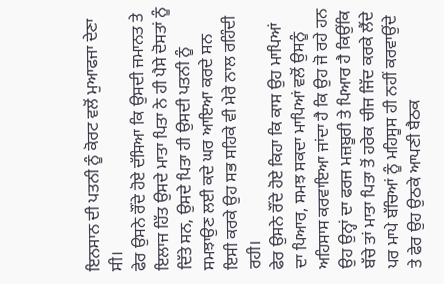ਇਨਸਾਨ ਦੀ ਪਤਨੀ ਨੂੰ ਕੋਰਟ ਵਲੋਂ ਮੁਆਫਜਾ ਦੇਣਾ ਸੀ।
ਫੇਰ ਉਸਨੇ ਰੌਂਦੇ ਹੋਏ ਦੱਸਿਆ ਕਿ ਉਸਦੀ ਜਮਾਨਤ ਤੇ ਇਲਾਜ ਹਿੱਤ ਉਸਦੇ ਮਾਤਾ ਪਿਤਾ ਨੇ ਹੀ ਪੈਸੇ ਦੋਸਤਾਂ ਨੂੰ ਦਿੱਤੇ ਸਨ, ਉਸਦੇ ਪਿਤਾ ਹੀ ਉਸਦੀ ਪਤਨੀ ਨੂੰ ਸਮਝਾਉਣ ਲਈ ਕਦੇ ਘਰ ਆਇਆ ਕਰਦੇ ਸਨ ਇਸੀ ਕਰਕੇ ਉਹ ਸਭ ਸਹਿਕੇ ਵੀ ਮੇਰੇ ਨਾਲ ਰਹਿੰਦੀ ਰਹੀ।
ਫੇਰ ਉਸਨੇ ਰੌਂਦੇ ਹੋਏ ਕਿਹਾ ਕਿ ਕਾਸ ਉਹ ਮਾਪਿਆਂ ਦਾ ਪਿਆਰ, ਸਮਝ ਸਕਦਾ ਮਾਪਿਆਂ ਵਲੋਂ ਉਸਨੂੰ ਅਹਿਸਾਸ ਕਰਵਾਇਆ ਜਾਂਦਾ ਹੈ ਕਿ ਉਹ ਜੋ ਰਹੇ ਹਨ ਉਹ ਉਨ੍ਹਾਂ ਦਾ ਫਰਜ ਮਜ਼ਬੂਰੀ ਤੇ ਪਿਆਰ ਹੈ ਕਿਉਂਕਿ ਬੱਚੇ ਤਾਂ ਮਾਤਾ ਪਿਤਾ ਤੋਂ ਹਰੇਕ ਚੀਜ ਜਿੱਦ ਕਰਕੇ ਲੈਂਦੇ ਪਰ ਮਾਪੇ ਬੱਚਿਆਂ ਨੂੰ ਮਹਿਸੂਸ ਹੀ ਨਹੀਂ ਕਰਵਾਉਂਦੇ ਤੇ ਫੇਰ ਉਹ ਉਠਕੇ ਆਪਣੀ ਬੈਠਕ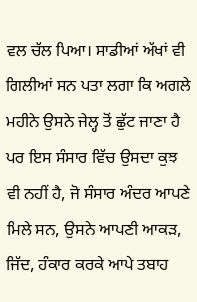ਵਲ ਚੱਲ ਪਿਆ। ਸਾਡੀਆਂ ਅੱਖਾਂ ਵੀ ਗਿਲੀਆਂ ਸਨ ਪਤਾ ਲਗਾ ਕਿ ਅਗਲੇ ਮਹੀਨੇ ਉਸਨੇ ਜੇਲ੍ਹ ਤੋਂ ਛੁੱਟ ਜਾਣਾ ਹੈ ਪਰ ਇਸ ਸੰਸਾਰ ਵਿੱਚ ਉਸਦਾ ਕੁਝ ਵੀ ਨਹੀਂ ਹੈ, ਜੋ ਸੰਸਾਰ ਅੰਦਰ ਆਪਣੇ ਮਿਲੇ ਸਨ, ਉਸਨੇ ਆਪਣੀ ਆਕੜ, ਜਿੱਦ, ਹੰਕਾਰ ਕਰਕੇ ਆਪੇ ਤਬਾਹ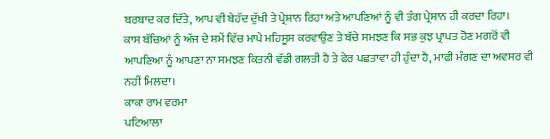ਬਰਬਾਦ ਕਰ ਦਿੱਤੇ, ਆਪ ਵੀ ਬੇਹੱਦ ਦੁੱਖੀ ਤੇ ਪ੍ਰੇਸ਼ਾਨ ਰਿਹਾ ਅਤੇ ਆਪਣਿਆਂ ਨੂੰ ਵੀ ਤੰਗ ਪ੍ਰੇਸ਼ਾਨ ਹੀ ਕਰਦਾ ਰਿਹਾ।
ਕਾਸ ਬੱਚਿਆਂ ਨੂੰ ਅੱਜ ਦੇ ਸਮੇਂ ਵਿੱਚ ਮਾਪੇ ਮਹਿਸੂਸ ਕਰਵਾਉਣ ਤੇ ਬੱਚੇ ਸਮਝਣ ਕਿ ਸਭ ਕੁਝ ਪ੍ਰਾਪਤ ਹੋਣ ਮਗਰੋਂ ਵੀ ਆਪਣਿਆ ਨੂੰ ਆਪਣਾ ਨਾ ਸਮਝਣ ਕਿਤਨੀ ਵੱਡੀ ਗਲਤੀ ਹੈ ਤੇ ਫੇਰ ਪਛਤਾਵਾ ਹੀ ਹੁੰਦਾ ਹੈ, ਮਾਫੀ ਮੰਗਣ ਦਾ ਅਵਸਰ ਵੀ ਨਹੀਂ ਮਿਲਦਾ।
ਕਾਕਾ ਰਾਮ ਵਰਮਾ
ਪਟਿਆਲਾ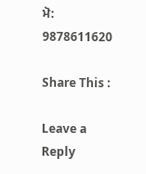ਮੋ: 9878611620

Share This :

Leave a Reply